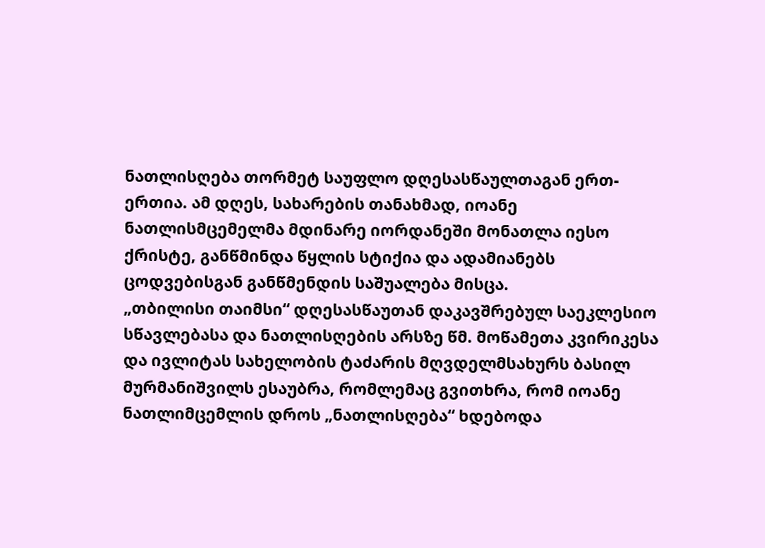ნათლისღება თორმეტ საუფლო დღესასწაულთაგან ერთ-ერთია. ამ დღეს, სახარების თანახმად, იოანე ნათლისმცემელმა მდინარე იორდანეში მონათლა იესო ქრისტე, განწმინდა წყლის სტიქია და ადამიანებს ცოდვებისგან განწმენდის საშუალება მისცა.
„თბილისი თაიმსი“ დღესასწაუთან დაკავშრებულ საეკლესიო სწავლებასა და ნათლისღების არსზე წმ. მოწამეთა კვირიკესა და ივლიტას სახელობის ტაძარის მღვდელმსახურს ბასილ მურმანიშვილს ესაუბრა, რომლემაც გვითხრა, რომ იოანე ნათლიმცემლის დროს „ნათლისღება“ ხდებოდა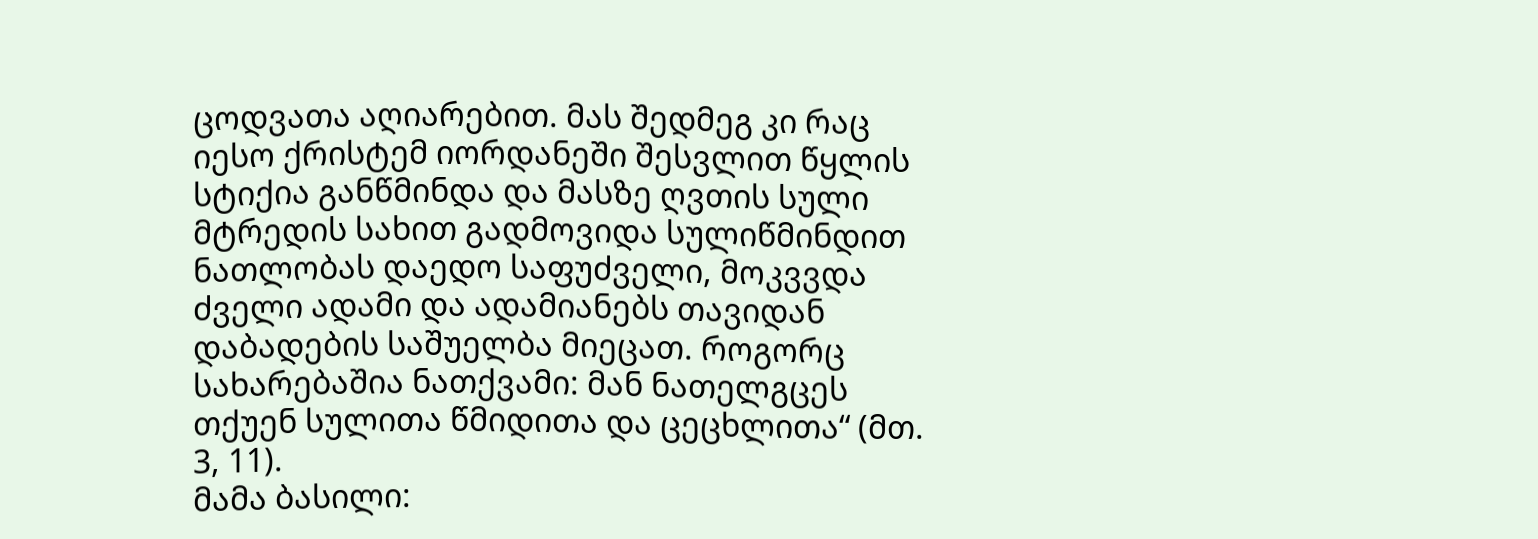ცოდვათა აღიარებით. მას შედმეგ კი რაც იესო ქრისტემ იორდანეში შესვლით წყლის სტიქია განწმინდა და მასზე ღვთის სული მტრედის სახით გადმოვიდა სულიწმინდით ნათლობას დაედო საფუძველი, მოკვვდა ძველი ადამი და ადამიანებს თავიდან დაბადების საშუელბა მიეცათ. როგორც სახარებაშია ნათქვამი: მან ნათელგცეს თქუენ სულითა წმიდითა და ცეცხლითა“ (მთ. 3, 11).
მამა ბასილი: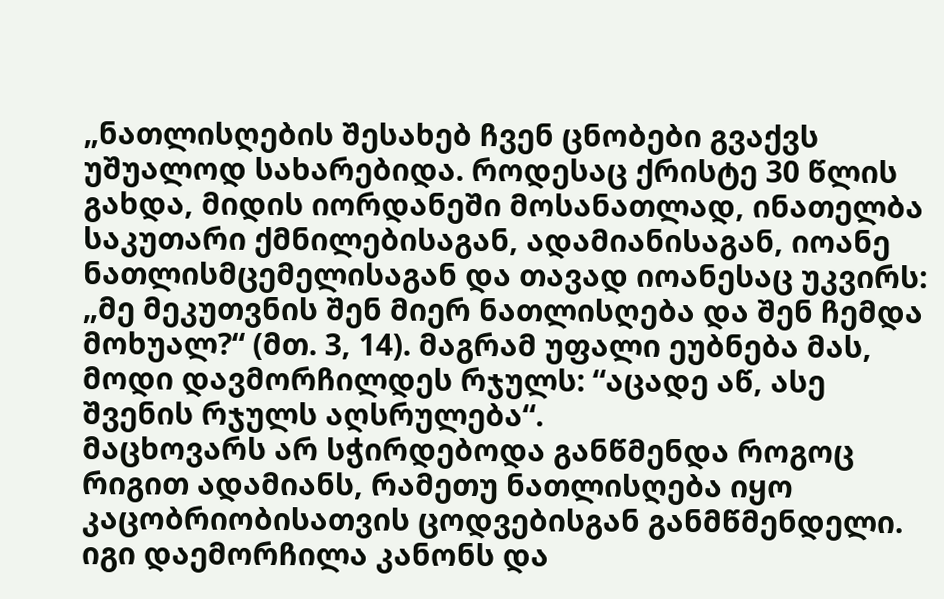„ნათლისღების შესახებ ჩვენ ცნობები გვაქვს უშუალოდ სახარებიდა. როდესაც ქრისტე 30 წლის გახდა, მიდის იორდანეში მოსანათლად, ინათელბა საკუთარი ქმნილებისაგან, ადამიანისაგან, იოანე ნათლისმცემელისაგან და თავად იოანესაც უკვირს: „მე მეკუთვნის შენ მიერ ნათლისღება და შენ ჩემდა მოხუალ?“ (მთ. 3, 14). მაგრამ უფალი ეუბნება მას, მოდი დავმორჩილდეს რჯულს: “აცადე აწ, ასე შვენის რჯულს აღსრულება“.
მაცხოვარს არ სჭირდებოდა განწმენდა როგოც რიგით ადამიანს, რამეთუ ნათლისღება იყო კაცობრიობისათვის ცოდვებისგან განმწმენდელი. იგი დაემორჩილა კანონს და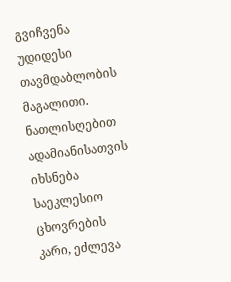გვიჩვენა უდიდესი თავმდაბლობის მაგალითი.
ნათლისღებით ადამიანისათვის იხსნება საეკლესიო ცხოვრების კარი, ეძლევა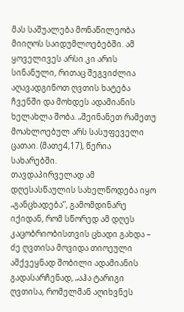მას საშუალება მონაწილეობა მიიღოს საიდუმლოებებში. ამ ყოველივეს არსი კი არის სინანული, რითაც შეგვიძლია აღავადგინოთ ღვთის ხატება ჩვენში და მოხდეს ადამიანის ხელახლა შობა. „შეინანეთ რამეთუ მოახლოებულ არს სასუფეველი ცათაი. (მათე4,17), წერია სახარებში.
თავდაპირველად ამ დღესასწაულის სახელწოდება იყო „განცხადება“, გამომდინარე იქიდან, რომ სწორედ ამ დღეს კაცობრიობისთვის ცხადი გახდა – ძე ღვთისა მოვიდა თიოეული ამქვეყნად შობილი ადამიანის გადასარჩენად, „აჰა ტარიგი ღვთისა, რომელმან აღიხვნეს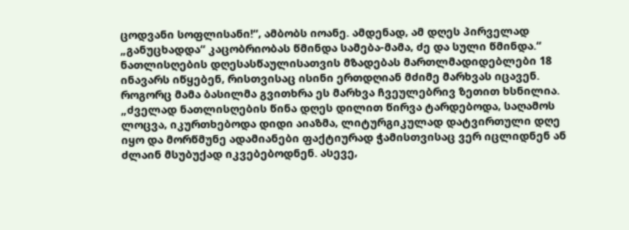ცოდვანი სოფლისანი!“, ამბობს იოანე. ამდენად, ამ დღეს პირველად „განუცხადდა“ კაცობრიობას წმინდა სამება-მამა, ძე და სული წმინდა.“
ნათლისღების დღესასწაულისათვის მზადებას მართლმადიდებლები 18 ინავარს იწყებენ, რისთვისაც ისინი ერთდღიან მძიმე მარხვას იცავენ. როგორც მამა ბასილმა გვითხრა ეს მარხვა ჩვეულებრივ ზეთით ხსნილია.
„ძველად ნათლისღების წინა დღეს დილით წირვა ტარდებოდა, საღამოს ლოცვა, იკურთხებოდა დიდი აიაზმა, ლიტურგიკულად დატვირთული დღე იყო და მორწმუნე ადამიანები ფაქტიურად ჭამისთვისაც ვერ იცლიდნენ ან ძლაინ მსუბუქად იკვებებოდნენ. ასევე,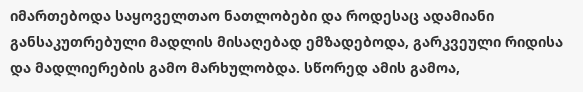იმართებოდა საყოველთაო ნათლობები და როდესაც ადამიანი განსაკუთრებული მადლის მისაღებად ემზადებოდა, გარკვეული რიდისა და მადლიერების გამო მარხულობდა. სწორედ ამის გამოა,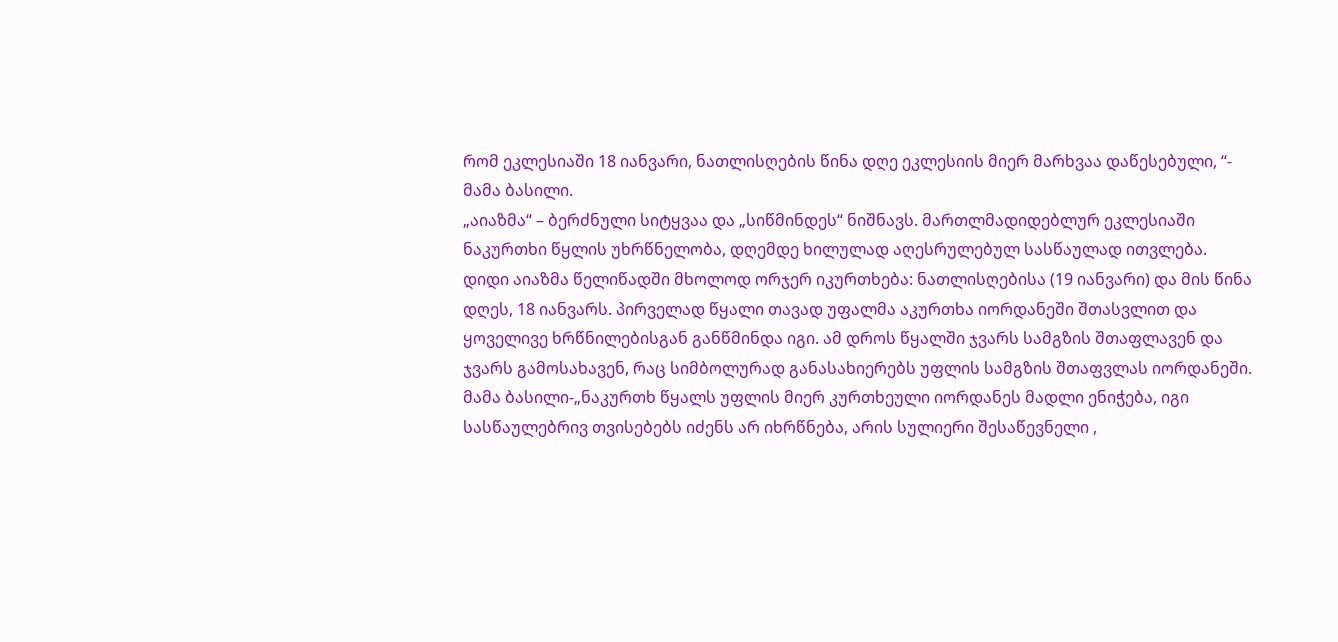რომ ეკლესიაში 18 იანვარი, ნათლისღების წინა დღე ეკლესიის მიერ მარხვაა დაწესებული, “- მამა ბასილი.
„აიაზმა“ – ბერძნული სიტყვაა და „სიწმინდეს“ ნიშნავს. მართლმადიდებლურ ეკლესიაში ნაკურთხი წყლის უხრწნელობა, დღემდე ხილულად აღესრულებულ სასწაულად ითვლება. დიდი აიაზმა წელიწადში მხოლოდ ორჯერ იკურთხება: ნათლისღებისა (19 იანვარი) და მის წინა დღეს, 18 იანვარს. პირველად წყალი თავად უფალმა აკურთხა იორდანეში შთასვლით და ყოველივე ხრწნილებისგან განწმინდა იგი. ამ დროს წყალში ჯვარს სამგზის შთაფლავენ და ჯვარს გამოსახავენ, რაც სიმბოლურად განასახიერებს უფლის სამგზის შთაფვლას იორდანეში.
მამა ბასილი-„ნაკურთხ წყალს უფლის მიერ კურთხეული იორდანეს მადლი ენიჭება, იგი სასწაულებრივ თვისებებს იძენს არ იხრწნება, არის სულიერი შესაწევნელი ,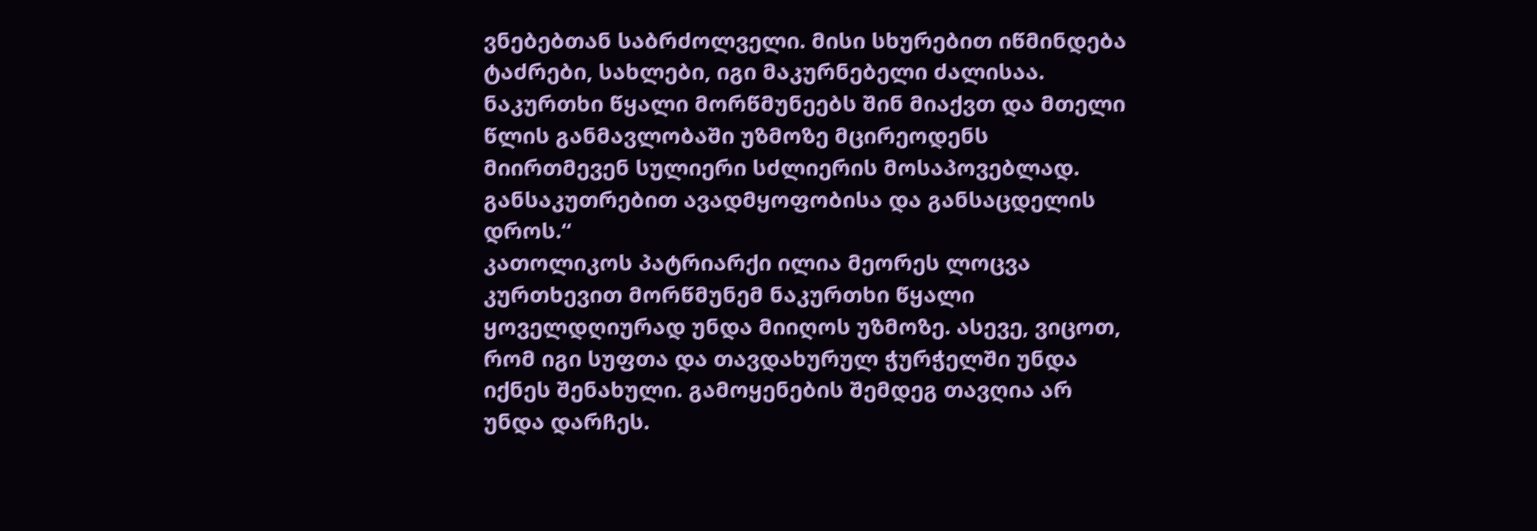ვნებებთან საბრძოლველი. მისი სხურებით იწმინდება ტაძრები, სახლები, იგი მაკურნებელი ძალისაა. ნაკურთხი წყალი მორწმუნეებს შინ მიაქვთ და მთელი წლის განმავლობაში უზმოზე მცირეოდენს მიირთმევენ სულიერი სძლიერის მოსაპოვებლად. განსაკუთრებით ავადმყოფობისა და განსაცდელის დროს.“
კათოლიკოს პატრიარქი ილია მეორეს ლოცვა კურთხევით მორწმუნემ ნაკურთხი წყალი ყოველდღიურად უნდა მიიღოს უზმოზე. ასევე, ვიცოთ, რომ იგი სუფთა და თავდახურულ ჭურჭელში უნდა იქნეს შენახული. გამოყენების შემდეგ თავღია არ უნდა დარჩეს.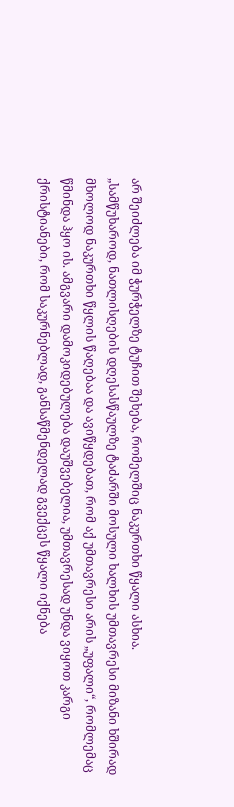არ შეიძლება იმ ჭურჭელზე ტუჩით შეხება, რომელშიც ნაკურთხი წყალი ასხია.
„სამწუხაროდ, ნათლისღების დღესასწაულზე ტაძარში მოსული ხალხის უმთავრესი მიზანი ხშირად მხოლოდ ნაკურთხი წყლის წაღებაა და ავიწყდებათ, რომ აქ უმთავრესი არის „უფალი“, რომლემაც წმინდა ჰყო ის. ამგვარი დამოკიდებულება დაუშვებელია, უმთავრესად უნდა ვიყოთ კარგი ქრისტიანები, რომ საკურნებლად, განსაწმენდელად გვექცეს წყალი იქნება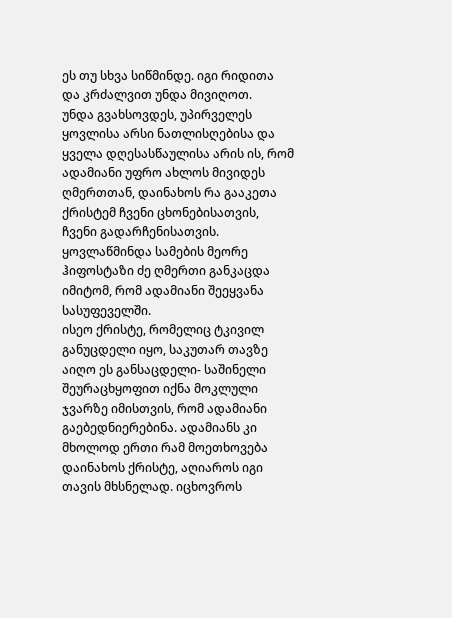ეს თუ სხვა სიწმინდე. იგი რიდითა და კრძალვით უნდა მივიღოთ.
უნდა გვახსოვდეს, უპირველეს ყოვლისა არსი ნათლისღებისა და ყველა დღესასწაულისა არის ის, რომ ადამიანი უფრო ახლოს მივიდეს ღმერთთან, დაინახოს რა გააკეთა ქრისტემ ჩვენი ცხონებისათვის, ჩვენი გადარჩენისათვის. ყოვლაწმინდა სამების მეორე ჰიფოსტაზი ძე ღმერთი განკაცდა იმიტომ, რომ ადამიანი შეეყვანა სასუფეველში.
ისეო ქრისტე, რომელიც ტკივილ განუცდელი იყო, საკუთარ თავზე აიღო ეს განსაცდელი- საშინელი შეურაცხყოფით იქნა მოკლული ჯვარზე იმისთვის, რომ ადამიანი გაებედნიერებინა. ადამიანს კი მხოლოდ ერთი რამ მოეთხოვება დაინახოს ქრისტე, აღიაროს იგი თავის მხსნელად. იცხოვროს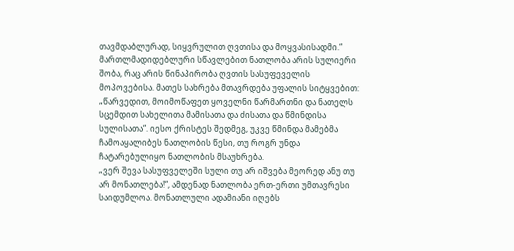თავმდაბლურად, სიყვრულით ღვთისა და მოყვასისადმი.“
მართლმადიდებლური სწავლებით ნათლობა არის სულიერი შობა, რაც არის წინაპირობა ღვთის სასუფეველის მოპოვებისა. მათეს სახრება მთავრდება უფალის სიტყვებით: „წარვედით, მოიმოწაფეთ ყოველნი წარმართნი და ნათელს სცემდით სახელითა მამისათა და ძისათა და წმინდისა სულისათა“. იესო ქრისტეს შედმეგ, უკვე წმინდა მამებმა ჩამოაყალიბეს ნათლობის წესი, თუ როგრ უნდა ჩატარებულიყო ნათლობის მსაუხრება.
„ვერ შევა სასუფველეში სული თუ არ იშვება მეორედ ანუ თუ არ მონათლება!“, ამდენად ნათლობა ერთ-ერთი უმთავრესი საიდუმლოა. მონათლული ადამიანი იღებს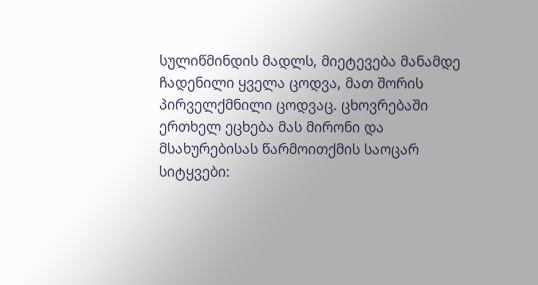სულიწმინდის მადლს, მიეტევება მანამდე ჩადენილი ყველა ცოდვა, მათ შორის პირველქმნილი ცოდვაც. ცხოვრებაში ერთხელ ეცხება მას მირონი და მსახურებისას წარმოითქმის საოცარ სიტყვები: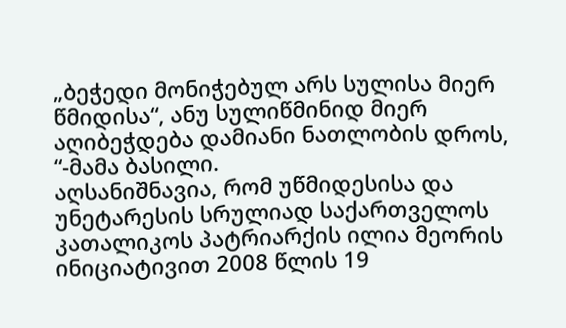„ბეჭედი მონიჭებულ არს სულისა მიერ წმიდისა“, ანუ სულიწმინიდ მიერ აღიბეჭდება დამიანი ნათლობის დროს, “-მამა ბასილი.
აღსანიშნავია, რომ უწმიდესისა და უნეტარესის სრულიად საქართველოს კათალიკოს პატრიარქის ილია მეორის ინიციატივით 2008 წლის 19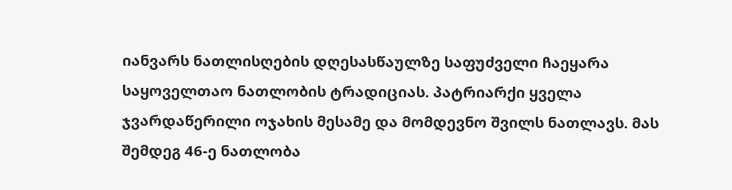იანვარს ნათლისღების დღესასწაულზე საფუძველი ჩაეყარა საყოველთაო ნათლობის ტრადიციას. პატრიარქი ყველა ჯვარდაწერილი ოჯახის მესამე და მომდევნო შვილს ნათლავს. მას შემდეგ 46-ე ნათლობა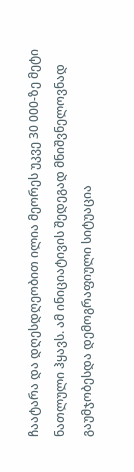ჩაატარა და დღესდღეობით ილია მეორეს უკვე 30 000-ზე მეტი ნათლული ჰყავს. ამ ინიციატივის შედეგად მნიშვნელოვნად გაუმჯობესდა დემოგრაფიული სიტუაცია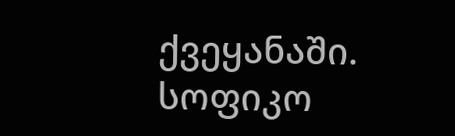ქვეყანაში.
სოფიკო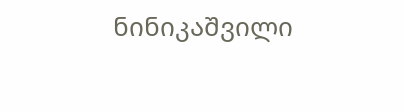ნინიკაშვილი